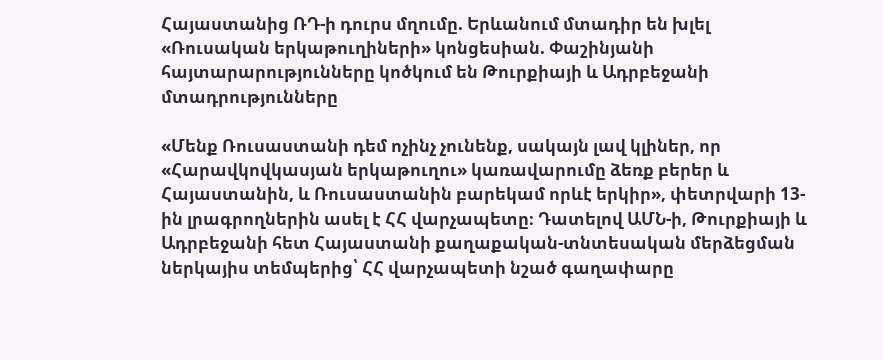Հայաստանից ՌԴ-ի դուրս մղումը. Երևանում մտադիր են խլել «Ռուսական երկաթուղիների» կոնցեսիան. Փաշինյանի հայտարարությունները կոծկում են Թուրքիայի և Ադրբեջանի մտադրությունները

«Մենք Ռուսաստանի դեմ ոչինչ չունենք, սակայն լավ կլիներ, որ «Հարավկովկասյան երկաթուղու» կառավարումը ձեռք բերեր և Հայաստանին, և Ռուսաստանին բարեկամ որևէ երկիր», փետրվարի 13-ին լրագրողներին ասել է ՀՀ վարչապետը։ Դատելով ԱՄՆ-ի, Թուրքիայի և Ադրբեջանի հետ Հայաստանի քաղաքական-տնտեսական մերձեցման ներկայիս տեմպերից՝ ՀՀ վարչապետի նշած գաղափարը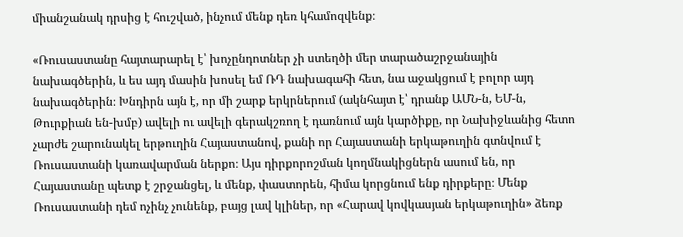միանշանակ դրսից է հուշված, ինչում մենք դեռ կհամոզվենք։

«Ռուսաստանը հայտարարել է՝ խոչընդոտներ չի ստեղծի մեր տարածաշրջանային նախագծերին, և ես այդ մասին խոսել եմ ՌԴ նախագահի հետ, նա աջակցում է բոլոր այդ նախագծերին։ Խնդիրն այն է, որ մի շարք երկրներում (ակնհայտ է՝ դրանք ԱՄՆ-ն, ԵՄ-ն, Թուրքիան են-խմբ) ավելի ու ավելի գերակշռող է դառնում այն կարծիքը, որ Նախիջևանից հետո չարժե շարունակել երթուղին Հայաստանով, քանի որ Հայաստանի երկաթուղին գտնվում է Ռուսաստանի կառավարման ներքո։ Այս դիրքորոշման կողմնակիցներն ասում են, որ Հայաստանը պետք է շրջանցել, և մենք, փաստորեն, հիմա կորցնում ենք դիրքերը։ Մենք Ռուսաստանի դեմ ոչինչ չունենք, բայց լավ կլիներ, որ «Հարավ կովկասյան երկաթուղին» ձեռք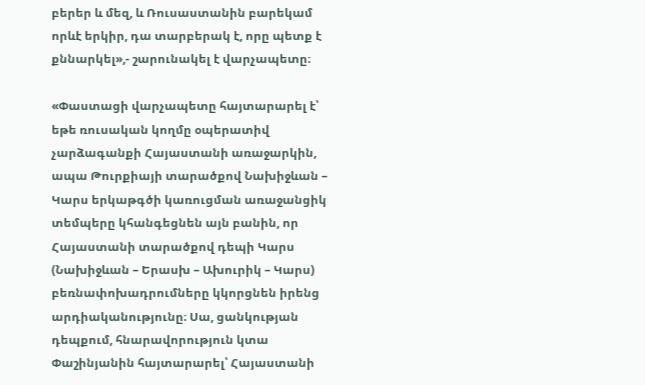բերեր և մեզ, և Ռուսաստանին բարեկամ որևէ երկիր, դա տարբերակ է, որը պետք է քննարկել»,- շարունակել է վարչապետը։

«Փաստացի վարչապետը հայտարարել է՝ եթե ռուսական կողմը օպերատիվ չարձագանքի Հայաստանի առաջարկին, ապա Թուրքիայի տարածքով Նախիջևան – Կարս երկաթգծի կառուցման առաջանցիկ տեմպերը կհանգեցնեն այն բանին, որ Հայաստանի տարածքով դեպի Կարս (Նախիջևան – Երասխ – Ախուրիկ – Կարս) բեռնափոխադրումները կկորցնեն իրենց արդիականությունը։ Սա, ցանկության դեպքում, հնարավորություն կտա Փաշինյանին հայտարարել՝ Հայաստանի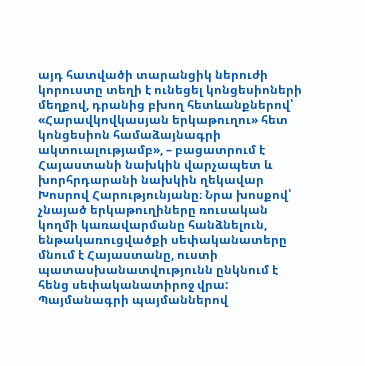այդ հատվածի տարանցիկ ներուժի կորուստը տեղի է ունեցել կոնցեսիոների մեղքով, դրանից բխող հետևանքներով՝ «Հարավկովկասյան երկաթուղու» հետ կոնցեսիոն համաձայնագրի ակտուալությամբ», – բացատրում է Հայաստանի նախկին վարչապետ և խորհրդարանի նախկին ղեկավար Խոսրով Հարությունյանը։ Նրա խոսքով՝ չնայած երկաթուղիները ռուսական կողմի կառավարմանը հանձնելուն, ենթակառուցվածքի սեփականատերը մնում է Հայաստանը, ուստի պատասխանատվությունն ընկնում է հենց սեփականատիրոջ վրա: Պայմանագրի պայմաններով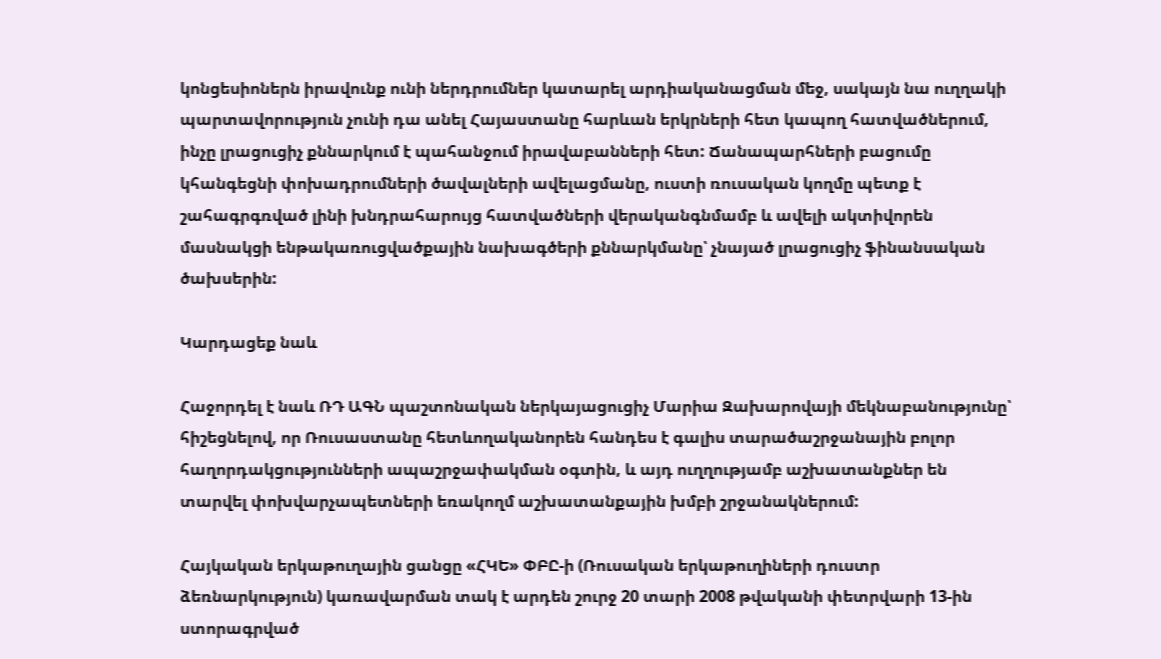կոնցեսիոներն իրավունք ունի ներդրումներ կատարել արդիականացման մեջ, սակայն նա ուղղակի պարտավորություն չունի դա անել Հայաստանը հարևան երկրների հետ կապող հատվածներում, ինչը լրացուցիչ քննարկում է պահանջում իրավաբանների հետ: Ճանապարհների բացումը կհանգեցնի փոխադրումների ծավալների ավելացմանը, ուստի ռուսական կողմը պետք է շահագրգռված լինի խնդրահարույց հատվածների վերականգնմամբ և ավելի ակտիվորեն մասնակցի ենթակառուցվածքային նախագծերի քննարկմանը՝ չնայած լրացուցիչ ֆինանսական ծախսերին:

Կարդացեք նաև

Հաջորդել է նաև ՌԴ ԱԳՆ պաշտոնական ներկայացուցիչ Մարիա Զախարովայի մեկնաբանությունը՝ հիշեցնելով, որ Ռուսաստանը հետևողականորեն հանդես է գալիս տարածաշրջանային բոլոր հաղորդակցությունների ապաշրջափակման օգտին, և այդ ուղղությամբ աշխատանքներ են տարվել փոխվարչապետների եռակողմ աշխատանքային խմբի շրջանակներում:

Հայկական երկաթուղային ցանցը «ՀԿԵ» ՓԲԸ-ի (Ռուսական երկաթուղիների դուստր ձեռնարկություն) կառավարման տակ է արդեն շուրջ 20 տարի 2008 թվականի փետրվարի 13-ին ստորագրված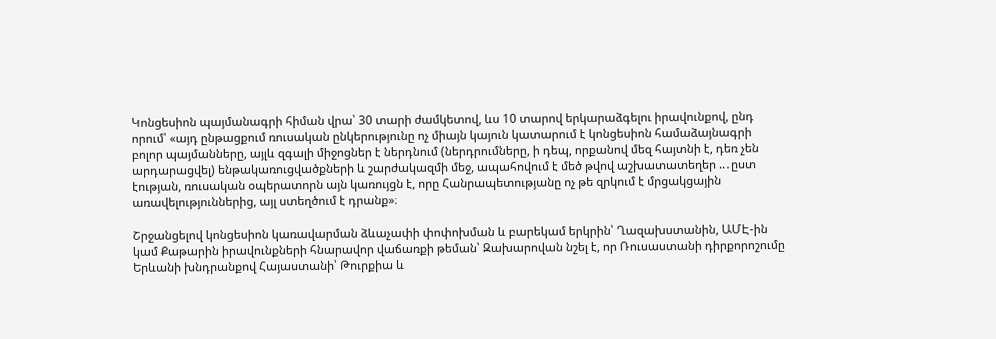Կոնցեսիոն պայմանագրի հիման վրա՝ 30 տարի ժամկետով, ևս 10 տարով երկարաձգելու իրավունքով, ընդ որում՝ «այդ ընթացքում ռուսական ընկերությունը ոչ միայն կայուն կատարում է կոնցեսիոն համաձայնագրի բոլոր պայմանները, այլև զգալի միջոցներ է ներդնում (ներդրումները, ի դեպ, որքանով մեզ հայտնի է, դեռ չեն արդարացվել) ենթակառուցվածքների և շարժակազմի մեջ, ապահովում է մեծ թվով աշխատատեղեր ..․ըստ էության, ռուսական օպերատորն այն կառույցն է, որը Հանրապետությանը ոչ թե զրկում է մրցակցային առավելություններից, այլ ստեղծում է դրանք»։

Շրջանցելով կոնցեսիոն կառավարման ձևաչափի փոփոխման և բարեկամ երկրին՝ Ղազախստանին, ԱՄԷ-ին կամ Քաթարին իրավունքների հնարավոր վաճառքի թեման՝ Զախարովան նշել է, որ Ռուսաստանի դիրքորոշումը Երևանի խնդրանքով Հայաստանի՝ Թուրքիա և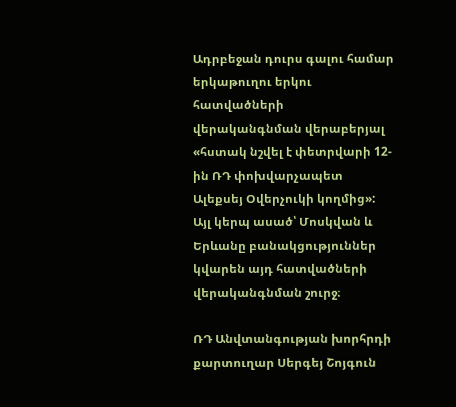Ադրբեջան դուրս գալու համար երկաթուղու երկու հատվածների վերականգնման վերաբերյալ «հստակ նշվել է փետրվարի 12-ին ՌԴ փոխվարչապետ Ալեքսեյ Օվերչուկի կողմից»: Այլ կերպ ասած՝ Մոսկվան և Երևանը բանակցություններ կվարեն այդ հատվածների վերականգնման շուրջ։

ՌԴ Անվտանգության խորհրդի քարտուղար Սերգեյ Շոյգուն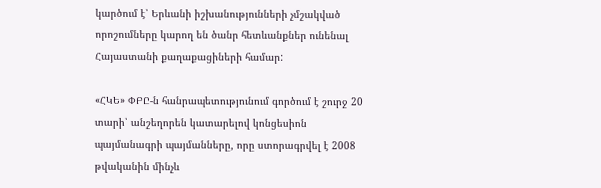կարծում է՝ Երևանի իշխանությունների չմշակված որոշումները կարող են ծանր հետևանքներ ունենալ Հայաստանի քաղաքացիների համար:

«ՀԿԵ» ՓԲԸ-ն հանրապետությունում գործում է շուրջ 20 տարի՝ անշեղորեն կատարելով կոնցեսիոն պայմանագրի պայմանները, որը ստորագրվել է 2008 թվականին մինչև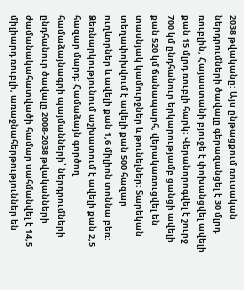2038 թվականը: Այս ընթացքում ռուսական ներդրումների ծավալը գերազանցել է 30 մլրդ ռուբլին, Հայաստանի բյուջե է փոխանցվել ավելի քան 15 մլրդ ռուբլի հարկ։ Վերանորոգվել է շուրջ 700 կմ ընդհանուր երկարությամբ ցանցի ավելի քան 520 կմ ճանապարհ, վերակառուցվել են տասնյակ կամուրջներ և թունելներ։ Տարեկան տեղափոխվում է ավելի քան 500 հազար ուղևորներ և ավելի քան 1,6 միլիոն տոննա բեռ: Ձեռնարկությունում աշխատում է ավելի քան 2,5 հազար մարդ։ Համաձայն գործող համաձայնագրի պայմանների՝ ներդրումների ընդհանուր ծավալը 2008-2038 թվականների ժամանակահատվածի համար սահմանվել է 14,5 միլիարդ ռուբլի, առաջնահերթություններ են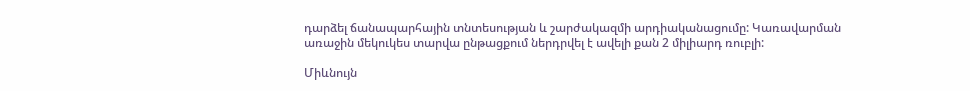դարձել ճանապարհային տնտեսության և շարժակազմի արդիականացումը: Կառավարման առաջին մեկուկես տարվա ընթացքում ներդրվել է ավելի քան 2 միլիարդ ռուբլի:

Միևնույն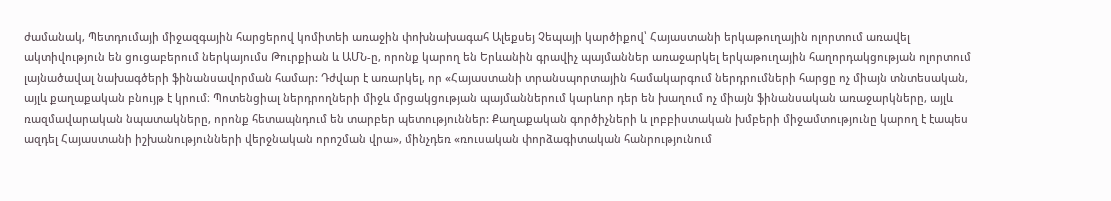ժամանակ, Պետդումայի միջազգային հարցերով կոմիտեի առաջին փոխնախագահ Ալեքսեյ Չեպայի կարծիքով՝ Հայաստանի երկաթուղային ոլորտում առավել ակտիվություն են ցուցաբերում ներկայումս Թուրքիան և ԱՄՆ-ը, որոնք կարող են Երևանին գրավիչ պայմաններ առաջարկել երկաթուղային հաղորդակցության ոլորտում լայնածավալ նախագծերի ֆինանսավորման համար: Դժվար է առարկել, որ «Հայաստանի տրանսպորտային համակարգում ներդրումների հարցը ոչ միայն տնտեսական, այլև քաղաքական բնույթ է կրում։ Պոտենցիալ ներդրողների միջև մրցակցության պայմաններում կարևոր դեր են խաղում ոչ միայն ֆինանսական առաջարկները, այլև ռազմավարական նպատակները, որոնք հետապնդում են տարբեր պետություններ: Քաղաքական գործիչների և լոբբիստական խմբերի միջամտությունը կարող է էապես ազդել Հայաստանի իշխանությունների վերջնական որոշման վրա», մինչդեռ «ռուսական փորձագիտական հանրությունում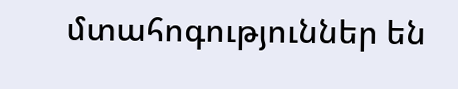մտահոգություններ են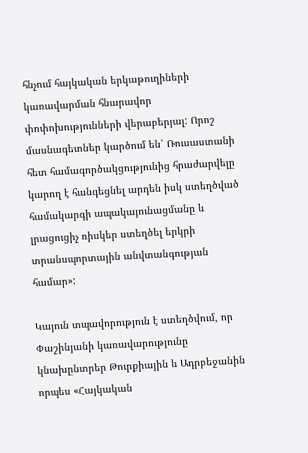հնչում հայկական երկաթուղիների կառավարման հնարավոր փոփոխությունների վերաբերյալ: Որոշ մասնագետներ կարծում են՝ Ռուսաստանի հետ համագործակցությունից հրաժարվելը կարող է հանգեցնել արդեն իսկ ստեղծված համակարգի ապակայունացմանը և լրացուցիչ ռիսկեր ստեղծել երկրի տրանսպորտային անվտանգության համար»:

Կայուն տպավորություն է ստեղծվում, որ Փաշինյանի կառավարությունը կնախընտրեր Թուրքիային և Ադրբեջանին որպես «Հայկական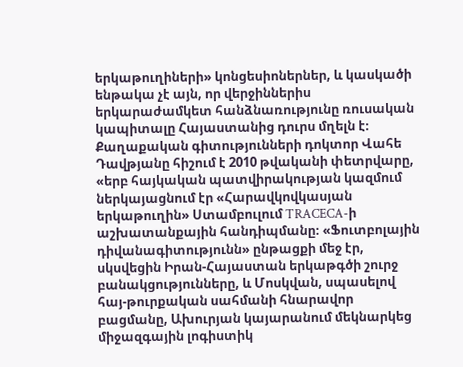երկաթուղիների» կոնցեսիոներներ, և կասկածի ենթակա չէ այն, որ վերջիններիս երկարաժամկետ հանձնառությունը ռուսական կապիտալը Հայաստանից դուրս մղելն է։ Քաղաքական գիտությունների դոկտոր Վահե Դավթյանը հիշում է 2010 թվականի փետրվարը, «երբ հայկական պատվիրակության կազմում ներկայացնում էր «Հարավկովկասյան երկաթուղին» Ստամբուլում TRACECA-ի աշխատանքային հանդիպմանը։ «Ֆուտբոլային դիվանագիտությունն» ընթացքի մեջ էր, սկսվեցին Իրան-Հայաստան երկաթգծի շուրջ բանակցությունները, և Մոսկվան, սպասելով հայ-թուրքական սահմանի հնարավոր բացմանը, Ախուրյան կայարանում մեկնարկեց միջազգային լոգիստիկ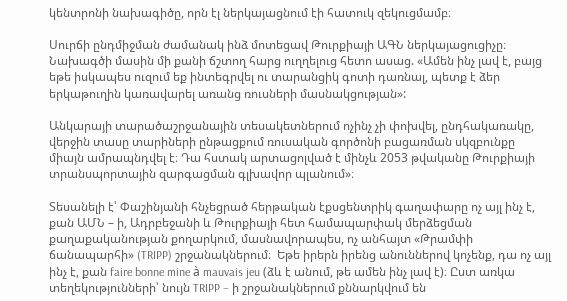կենտրոնի նախագիծը, որն էլ ներկայացնում էի հատուկ զեկուցմամբ։

Սուրճի ընդմիջման ժամանակ ինձ մոտեցավ Թուրքիայի ԱԳՆ ներկայացուցիչը։ Նախագծի մասին մի քանի ճշտող հարց ուղղելուց հետո ասաց. «Ամեն ինչ լավ է, բայց եթե իսկապես ուզում եք ինտեգրվել ու տարանցիկ գոտի դառնալ, պետք է ձեր երկաթուղին կառավարել առանց ռուսների մասնակցության»:

Անկարայի տարածաշրջանային տեսակետներում ոչինչ չի փոխվել, ընդհակառակը, վերջին տասը տարիների ընթացքում ռուսական գործոնի բացառման սկզբունքը միայն ամրապնդվել է։ Դա հստակ արտացոլված է մինչև 2053 թվականը Թուրքիայի տրանսպորտային զարգացման գլխավոր պլանում»։

Տեսանելի է՝ Փաշինյանի հնչեցրած հերթական էքսցենտրիկ գաղափարը ոչ այլ ինչ է, քան ԱՄՆ – ի, Ադրբեջանի և Թուրքիայի հետ համապարփակ մերձեցման քաղաքականության քողարկում, մասնավորապես, ոչ անհայտ «Թրամփի ճանապարհի» (TRIPP) շրջանակներում։  Եթե իրերն իրենց անուններով կոչենք, դա ոչ այլ ինչ է, քան faire bonne mine à mauvais jeu (ձև է անում, թե ամեն ինչ լավ է)։ Ըստ առկա տեղեկությունների՝ նույն TRIPP – ի շրջանակներում քննարկվում են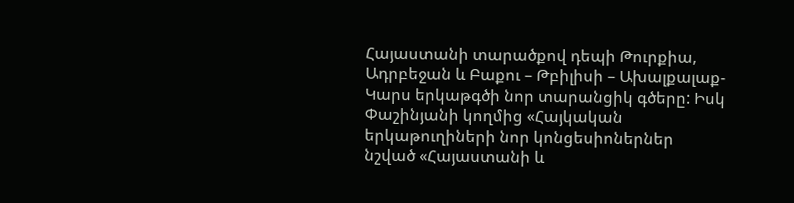Հայաստանի տարածքով դեպի Թուրքիա, Ադրբեջան և Բաքու – Թբիլիսի – Ախալքալաք-Կարս երկաթգծի նոր տարանցիկ գծերը: Իսկ Փաշինյանի կողմից «Հայկական երկաթուղիների նոր կոնցեսիոներներ նշված «Հայաստանի և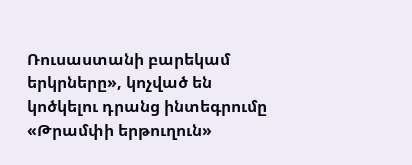Ռուսաստանի բարեկամ երկրները», կոչված են կոծկելու դրանց ինտեգրումը «Թրամփի երթուղուն»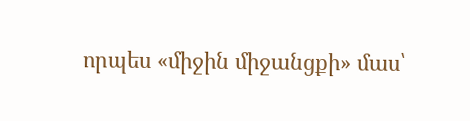որպես «միջին միջանցքի» մաս՝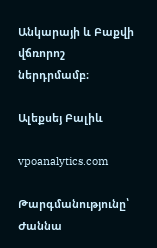Անկարայի և Բաքվի վճռորոշ ներդրմամբ։

Ալեքսեյ Բալիև

vpoanalytics.com

Թարգմանությունը՝ Ժաննա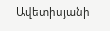Ավետիսյանի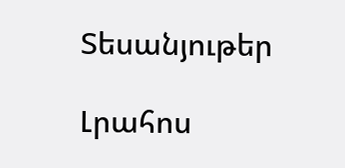Տեսանյութեր

Լրահոս